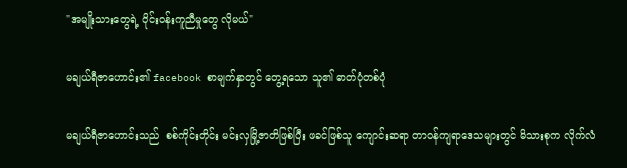"အမျိုးသားတွေရဲ့ ဝိုင်းဝန်းကူညီမှုတွေ လိုမယ်"

မချယ်ရီဇာဟောင်း၏ facebook စာမျက်နှာတွင် တွေ့ရသော သူ၏ ဓာတ်ပုံတစ်ပုံ

မချယ်ရီဇာဟောင်းသည်  စစ်ကိုင်းတိုင်း မင်းလှမြို့ဇာတိဖြစ်ပြီး ဖခင်ဖြစ်သူ ကျောင်းဆရာ တာဝန်ကျရာဒေသများတွင် မိသားစုက လိုက်လံ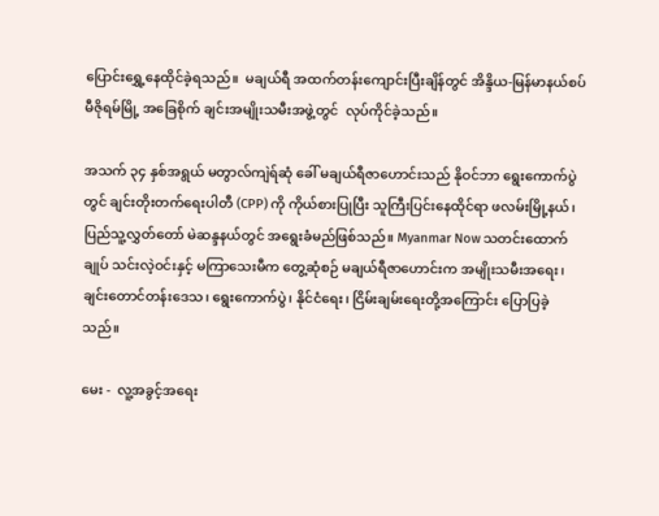ပြောင်းရွှေ့နေထိုင်ခဲ့ရသည်။  မချယ်ရီ အထက်တန်းကျောင်းပြီးချိန်တွင် အိန္ဒိယ-မြန်မာနယ်စပ် မီဇိုရမ်မြို့ အခြေစိုက် ချင်းအမျိုးသမီးအဖွဲ့တွင်  လုပ်ကိုင်ခဲ့သည်။

အသက် ၃၄ နှစ်အရွယ် မတွာလ်ကျဲရ်ဆုံ ခေါ် မချယ်ရီဇာဟောင်းသည် နိုဝင်ဘာ ရွေးကောက်ပွဲတွင် ချင်းတိုးတက်ရေးပါတီ (CPP) ကို ကိုယ်စားပြုပြီး သူကြီးပြင်းနေထိုင်ရာ ဖလမ်းမြို့နယ်၊ ပြည်သူ့လွှတ်တော် မဲဆန္ဒနယ်တွင် အရွေးခံမည်ဖြစ်သည်။ Myanmar Now သတင်းထောက်ချုပ် သင်းလဲ့ဝင်းနှင့် မကြာသေးမီက တွေ့ဆုံစဉ် မချယ်ရီဇာဟောင်းက အမျိုးသမီးအရေး၊ ချင်းတောင်တန်းဒေသ၊ ရွေးကောက်ပွဲ၊ နိုင်ငံရေး၊ ငြိမ်းချမ်းရေးတို့အကြောင်း ပြောပြခဲ့သည်။

မေး -  လူ့အခွင့်အရေး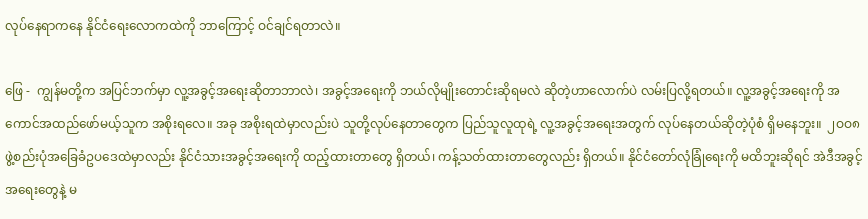လုပ်နေရာကနေ နိုင်ငံရေးလောကထဲကို ဘာကြောင့် ဝင်ချင်ရတာလဲ။

ဖြေ -  ကျွန်မတို့က အပြင်ဘက်မှာ လူ့အခွင့်အရေးဆိုတာဘာလဲ၊ အခွင့်အရေးကို ဘယ်လိုမျိုးတောင်းဆိုရမလဲ ဆိုတဲ့ဟာလောက်ပဲ လမ်းပြလို့ရတယ်။ လူ့အခွင့်အရေးကို အကောင်အထည်ဖော်မယ့်သူက အစိုးရလေ။ အခု အစိုးရထဲမှာလည်းပဲ သူတို့လုပ်နေတာတွေက ပြည်သူလူထုရဲ့ လူ့အခွင့်အရေးအတွက် လုပ်နေတယ်ဆိုတဲ့ပုံစံ ရှိမနေဘူး။  ၂ဝဝ၈ ဖွဲ့စည်းပုံအခြေခံဥပဒေထဲမှာလည်း နိုင်ငံသားအခွင့်အရေးကို ထည့်ထားတာတွေ ရှိတယ်၊ ကန့်သတ်ထားတာတွေလည်း ရှိတယ်။ နိုင်ငံတော်လုံခြုံရေးကို မထိဘူးဆိုရင် အဲဒီအခွင့်အရေးတွေနဲ့ မ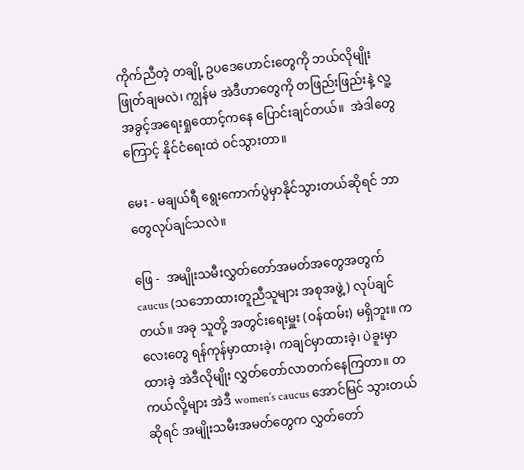ကိုက်ညီတဲ့ တချို့ ဥပဒေဟောင်းတွေကို ဘယ်လိုမျိုး ဖြုတ်ချမလဲ၊ ကျွန်မ အဲဒီဟာတွေကို တဖြည်းဖြည်းနဲ့ လူ့အခွင့်အရေးရှုထောင့်ကနေ ပြောင်းချင်တယ်။  အဲဒါတွေကြောင့် နိုင်ငံရေးထဲ ဝင်သွားတာ။

မေး - မချယ်ရီ ရွေးကောက်ပွဲမှာနိုင်သွားတယ်ဆိုရင် ဘာတွေလုပ်ချင်သလဲ။

ဖြေ -  အမျိုးသမီးလွှတ်တော်အမတ်အတွေအတွက် caucus (သဘောထားတူညီသူများ အစုအဖွဲ့) လုပ်ချင်တယ်။ အခု သူတို့ အတွင်းရေးမှူး (ဝန်ထမ်း) မရှိဘူး။ ကလေးတွေ ရန်ကုန်မှာထားခဲ့၊ ကချင်မှာထားခဲ့၊ ပဲခူးမှာထားခဲ့ အဲဒီလိုမျိုး လွှတ်တော်လာတက်နေကြတာ။ တကယ်လို့များ အဲဒီ women’s caucus အောင်မြင် သွားတယ်ဆိုရင် အမျိုးသမီးအမတ်တွေက လွှတ်တော်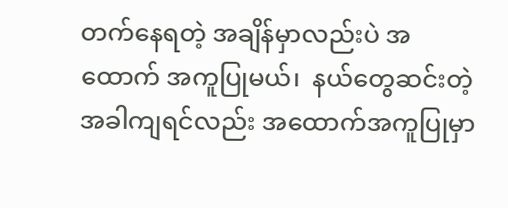တက်နေရတဲ့ အချိန်မှာလည်းပဲ အထောက် အကူပြုမယ်၊  နယ်တွေဆင်းတဲ့အခါကျရင်လည်း အထောက်အကူပြုမှာ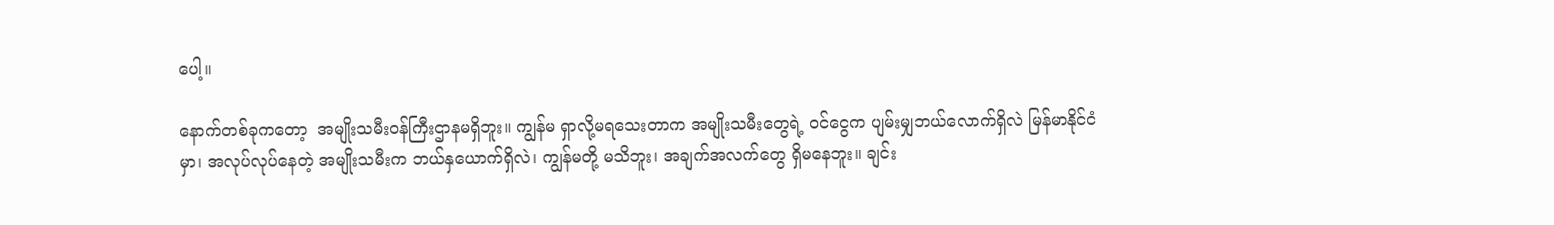ပေါ့။

နောက်တစ်ခုကတော့  အမျိုးသမီးဝန်ကြီးဌာနမရှိဘူး။ ကျွန်မ ရှာလို့မရသေးတာက အမျိုးသမီးတွေရဲ့ ဝင်ငွေက ပျမ်းမျှဘယ်လောက်ရှိလဲ မြန်မာနိုင်ငံမှာ၊ အလုပ်လုပ်နေတဲ့ အမျိုးသမီးက ဘယ်နှယောက်ရှိလဲ၊ ကျွန်မတို့ မသိဘူး၊ အချက်အလက်တွေ ရှိမနေဘူး။ ချင်း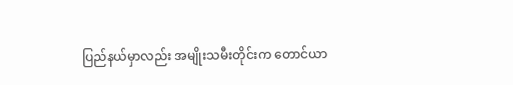ပြည်နယ်မှာလည်း အမျိုးသမီးတိုင်းက တောင်ယာ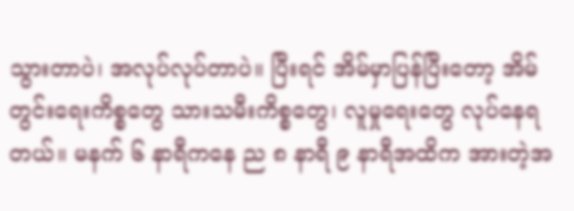သွားတာပဲ၊ အလုပ်လုပ်တာပဲ။ ပြီးရင် အိမ်မှာပြန်ပြီးတော့ အိမ်တွင်းရေးကိစ္စတွေ သားသမီးကိစ္စတွေ၊ လူမှုရေးတွေ လုပ်နေရတယ်။ မနက် ၆ နာရီကနေ ည ၈ နာရီ ၉ နာရီအထိက အားတဲ့အ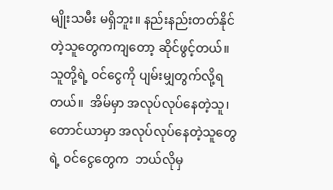မျိုးသမီး မရှိဘူး။ နည်းနည်းတတ်နိုင်တဲ့သူတွေကကျတော့ ဆိုင်ဖွင့်တယ်။ သူတို့ရဲ့ ဝင်ငွေကို ပျမ်းမျှတွက်လို့ရတယ်။  အိမ်မှာ အလုပ်လုပ်နေတဲ့သူ၊ တောင်ယာမှာ အလုပ်လုပ်နေတဲ့သူတွေရဲ့ ဝင်ငွေတွေက  ဘယ်လိုမှ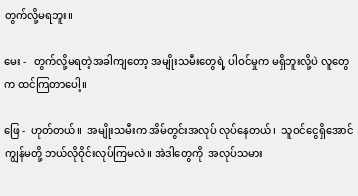တွက်လို့မရဘူး။

မေး -   တွက်လို့မရတဲ့အခါကျတော့ အမျိုးသမီးတွေရဲ့ ပါဝင်မှုက မရှိဘူးလို့ပဲ လူတွေက ထင်ကြတာပေါ့။

ဖြေ -  ဟုတ်တယ်။  အမျိုးသမီးက အိမ်တွင်းအလုပ် လုပ်နေတယ်၊  သူဝင်ငွေရှိအောင် ကျွန်မတို့ ဘယ်လိုဝိုင်းလုပ်ကြမလဲ။ အဲဒါတွေကို  အလုပ်သမား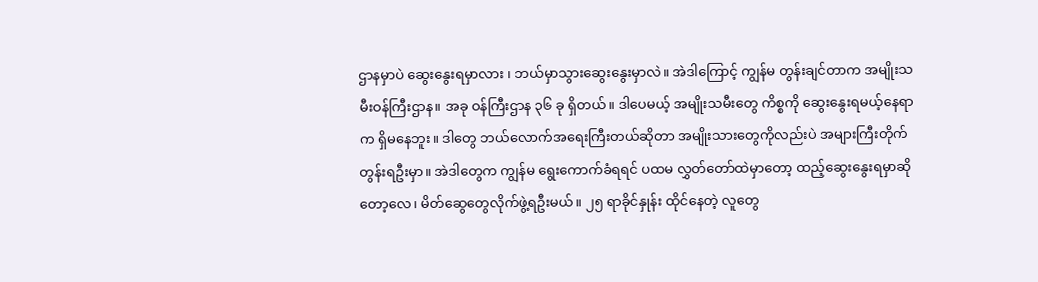ဌာနမှာပဲ ဆွေးနွေးရမှာလား ၊ ဘယ်မှာသွားဆွေးနွေးမှာလဲ။ အဲဒါကြောင့် ကျွန်မ တွန်းချင်တာက အမျိုးသမီးဝန်ကြီးဌာန။ အခု ဝန်ကြီးဌာန ၃၆ ခု ရှိတယ်။ ဒါပေမယ့် အမျိုးသမီးတွေ ကိစ္စကို ဆွေးနွေးရမယ့်နေရာက ရှိမနေဘူး။ ဒါတွေ ဘယ်လောက်အရေးကြီးတယ်ဆိုတာ အမျိုးသားတွေကိုလည်းပဲ အများကြီးတိုက်တွန်းရဦးမှာ။ အဲဒါတွေက ကျွန်မ ရွေးကောက်ခံရရင် ပထမ လွှတ်တော်ထဲမှာတော့ ထည့်ဆွေးနွေးရမှာဆိုတော့လေ၊ မိတ်ဆွေတွေလိုက်ဖွဲ့ရဦးမယ်။ ၂၅ ရာခိုင်နှုန်း ထိုင်နေတဲ့ လူတွေ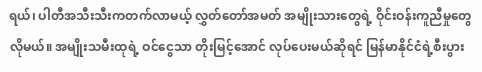ရယ်၊ ပါတီအသီးသီးကတက်လာမယ့် လွှတ်တော်အမတ် အမျိုးသားတွေရဲ့ ဝိုင်းဝန်းကူညီမှုတွေ လိုမယ်။ အမျိုးသမီးထုရဲ့ ဝင်ငွေသာ တိုးမြင့်အောင် လုပ်ပေးမယ်ဆိုရင် မြန်မာနိုင်ငံရဲ့စီးပွား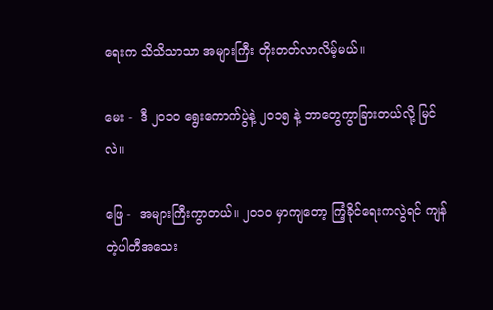ရေးက သိသိသာသာ အများကြီး တိုးတတ်လာလိမ့်မယ်။

မေး -  ဒီ ၂ဝ၁ဝ ရွေးကောက်ပွဲနဲ့ ၂ဝ၁၅ နဲ့ ဘာတွေကွာခြားတယ်လို့ မြင်လဲ။

ဖြေ -  အများကြီးကွာတယ်။ ၂ဝ၁ဝ မှာကျတော့ ကြံ့ခိုင်ရေးကလွဲရင် ကျန်တဲ့ပါတီအသေး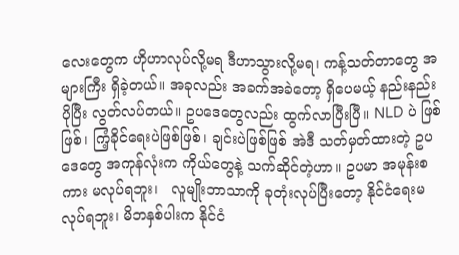လေးတွေက ဟိုဟာလုပ်လို့မရ ဒီဟာသွားလို့မရ၊ ကန့်သတ်တာတွေ အများကြီး ရှိခဲ့တယ်။ အခုလည်း အခက်အခဲတော့ ရှိပေမယ့် နည်းနည်း ပိုပြီး လွတ်လပ်တယ်။ ဥပဒေတွေလည်း ထွက်လာပြီးပြီ။ NLD ပဲ ဖြစ်ဖြစ်၊ ကြံ့ခိုင်ရေးပဲဖြစ်ဖြစ်၊ ချင်းပဲဖြစ်ဖြစ် အဲဒီ သတ်မှတ်ထားတဲ့ ဥပဒေတွေ အကုန်လုံးက ကိုယ်တွေနဲ့ သက်ဆိုင်တဲ့ဟာ။ ဥပမာ အမုန်းစကား မလုပ်ရဘူး၊   လူမျိုးဘာသာကို ခုတုံးလုပ်ပြီးတော့ နိုင်ငံရေးမလုပ်ရဘူး၊ မိဘနှစ်ပါးက နိုင်ငံ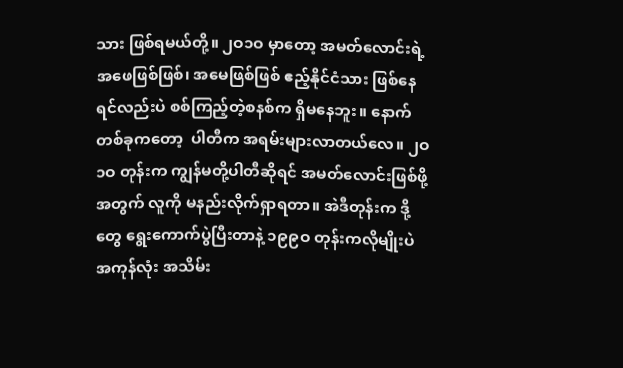သား ဖြစ်ရမယ်တို့။ ၂ဝ၁ဝ မှာတော့ အမတ်လောင်းရဲ့ အဖေဖြစ်ဖြစ်၊ အမေဖြစ်ဖြစ် ဧည့်နိုင်ငံသား ဖြစ်နေရင်လည်းပဲ စစ်ကြည့်တဲ့စနစ်က ရှိမနေဘူး။ နောက်တစ်ခုကတော့  ပါတီက အရမ်းများလာတယ်လေ။ ၂ဝ၁ဝ တုန်းက ကျွန်မတို့ပါတီဆိုရင် အမတ်လောင်းဖြစ်ဖို့အတွက် လူကို မနည်းလိုက်ရှာရတာ။ အဲဒီတုန်းက ဒို့တွေ ရွေးကောက်ပွဲပြီးတာနဲ့ ၁၉၉ဝ တုန်းကလိုမျိုးပဲ အကုန်လုံး အသိမ်း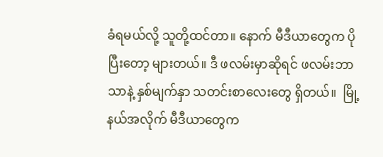ခံရမယ်လို့ သူတို့ထင်တာ။ နောက် မီဒီယာတွေက ပိုပြီးတော့ များတယ်။ ဒီ ဖလမ်းမှာဆိုရင် ဖလမ်းဘာသာနဲ့ နှစ်မျက်နှာ သတင်းစာလေးတွေ ရှိတယ်။  မြို့နယ်အလိုက် မီဒီယာတွေက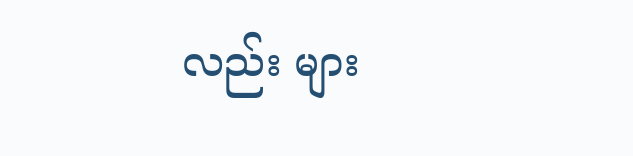လည်း များ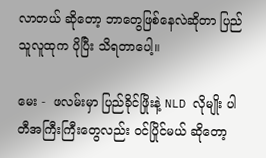လာတယ် ဆိုတော့ ဘာတွေဖြစ်နေလဲဆိုတာ ပြည်သူလူထုက ပိုပြီး သိရတာပေါ့။

မေး -  ဖလမ်းမှာ ပြည်ခိုင်ဖြိုးနဲ့ NLD လိုမျိုး ပါတီအကြီးကြီးတွေလည်း ဝင်ပြိုင်မယ် ဆိုတော့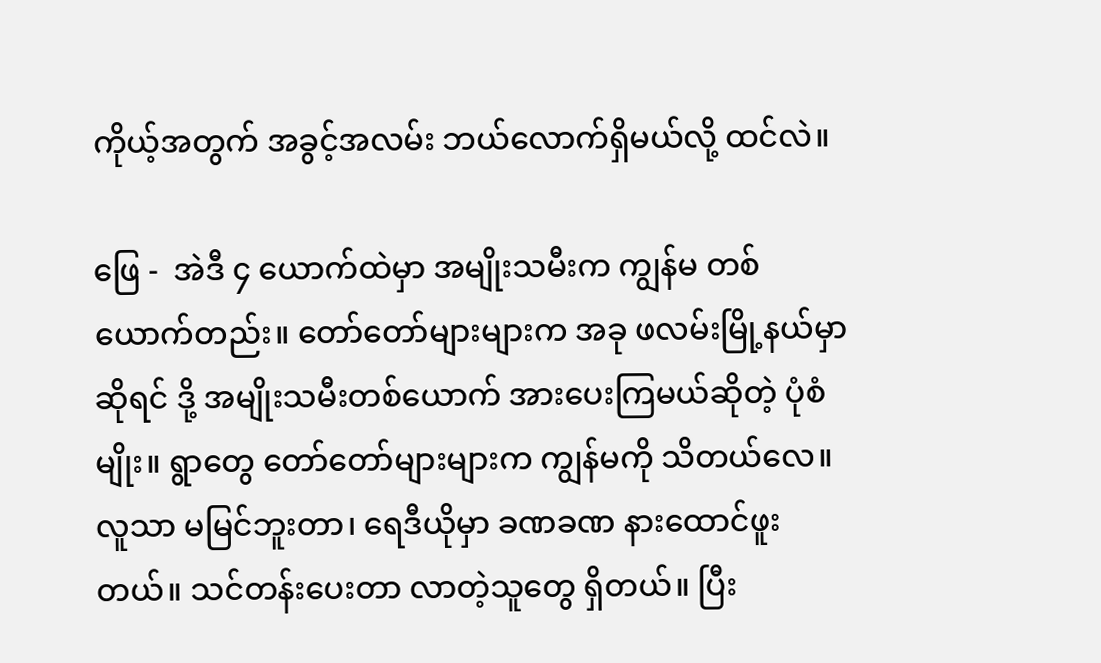ကိုယ့်အတွက် အခွင့်အလမ်း ဘယ်လောက်ရှိမယ်လို့ ထင်လဲ။

ဖြေ -  အဲဒီ ၄ ယောက်ထဲမှာ အမျိုးသမီးက ကျွန်မ တစ်ယောက်တည်း။ တော်တော်များများက အခု ဖလမ်းမြို့နယ်မှာ ဆိုရင် ဒို့ အမျိုးသမီးတစ်ယောက် အားပေးကြမယ်ဆိုတဲ့ ပုံစံမျိုး။ ရွာတွေ တော်တော်များများက ကျွန်မကို သိတယ်လေ။ လူသာ မမြင်ဘူးတာ၊ ရေဒီယိုမှာ ခဏခဏ နားထောင်ဖူးတယ်။ သင်တန်းပေးတာ လာတဲ့သူတွေ ရှိတယ်။ ပြီး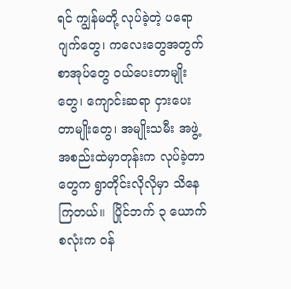ရင် ကျွန်မတို့ လုပ်ခဲ့တဲ့ ပရောဂျက်တွေ၊ ကလေးတွေအတွက် စာအုပ်တွေ ဝယ်ပေးတာမျိုးတွေ၊ ကျောင်းဆရာ ငှားပေးတာမျိုးတွေ၊ အမျိုးသမီး အဖွဲ့အစည်းထဲမှာတုန်းက လုပ်ခဲ့တာတွေက ရွာတိုင်းလိုလိုမှာ သိနေကြတယ်။  ပြိုင်ဘက် ၃ ယောက်စလုံးက ဝန်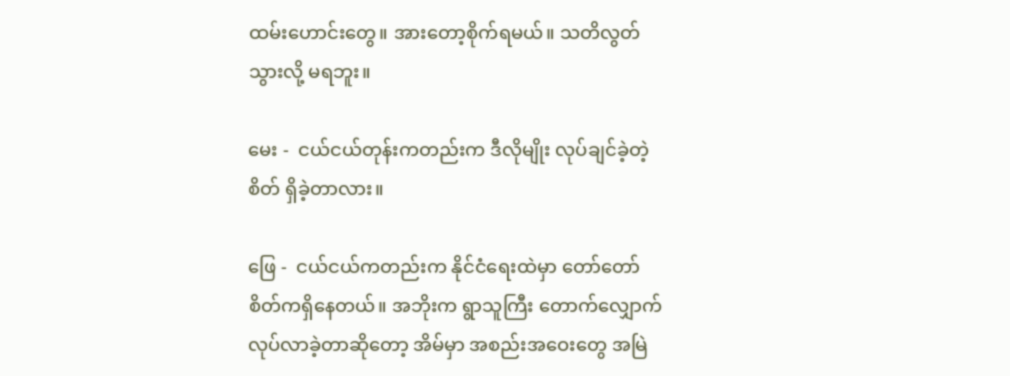ထမ်းဟောင်းတွေ။ အားတော့စိုက်ရမယ်။ သတိလွတ်သွားလို့ မရဘူး။

မေး -  ငယ်ငယ်တုန်းကတည်းက ဒီလိုမျိုး လုပ်ချင်ခဲ့တဲ့စိတ် ရှိခဲ့တာလား။

ဖြေ -  ငယ်ငယ်ကတည်းက နိုင်ငံရေးထဲမှာ တော်တော် စိတ်ကရှိနေတယ်။ အဘိုးက ရွာသူကြီး တောက်လျှောက်လုပ်လာခဲ့တာဆိုတော့ အိမ်မှာ အစည်းအဝေးတွေ အမြဲ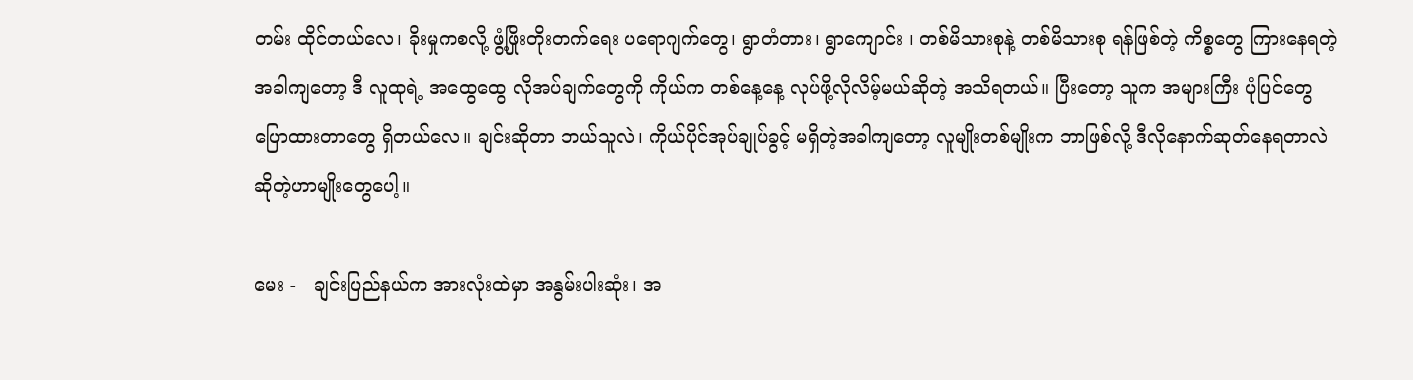တမ်း ထိုင်တယ်လေ၊ ခိုးမှုကစလို့ ဖွံ့ဖြိုးတိုးတက်ရေး ပရောဂျက်တွေ၊ ရွာတံတား၊ ရွာကျောင်း ၊ တစ်မိသားစုနဲ့ တစ်မိသားစု ရန်ဖြစ်တဲ့ ကိစ္စတွေ ကြားနေရတဲ့အခါကျတော့ ဒီ လူထုရဲ့ အထွေထွေ လိုအပ်ချက်တွေကို ကိုယ်က တစ်နေ့နေ့ လုပ်ဖို့လိုလိမ့်မယ်ဆိုတဲ့ အသိရတယ်။ ပြီးတော့ သူက အများကြီး ပုံပြင်တွေ ပြောထားတာတွေ ရှိတယ်လေ။ ချင်းဆိုတာ ဘယ်သူလဲ၊ ကိုယ်ပိုင်အုပ်ချုပ်ခွင့် မရှိတဲ့အခါကျတော့ လူမျိုးတစ်မျိုးက ဘာဖြစ်လို့ ဒီလိုနောက်ဆုတ်နေရတာလဲ ဆိုတဲ့ဟာမျိုးတွေပေါ့။

မေး -   ချင်းပြည်နယ်က အားလုံးထဲမှာ အနွမ်းပါးဆုံး၊ အ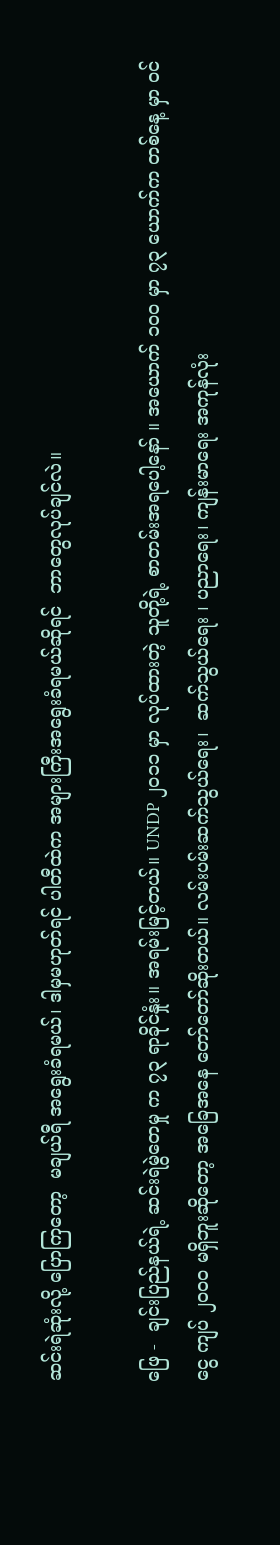ဆင်းရဲဆုံးလို့ ပြောကြတော့  မချယ်ရီ အရွေးခံရမယ်၊ ဒါမှမဟုတ်ရင် ပါတီထဲက အများကြီးအရွေးခံရမယ်ဆိုရင်  ဘာတွေလုပ်ချင်လဲ။

ဖြေ -  ချင်းပြည်နယ်ရဲ့ ဆင်းရဲမွဲတေမှု က ၇၃ ရာခိုင်နှုံး။ အရမ်းမြင့်တယ်။ UNDP ၂ဝ၁၁ မှာ လုပ်ထားတဲ့ သူတို့ရဲ့ စာတမ်းအရပေါ့နော် ။ အယောက် ၁ဝဝ မှာ ၇၃ ယောက်က တစ်နေ့ မှာ ဝင်ငွေ ကျပ် ၂ဝဝဝ မရှိဘူးဆိုတော့ အခြေအနေ တော်တော်ဆိုးတယ်။ လမ်းပမ်းဆက်သွယ်ရေး၊  ဆက်သွယ်ရေး ၊ ပညာရေး၊ ကျန်းမာရေး အကုန်လုံး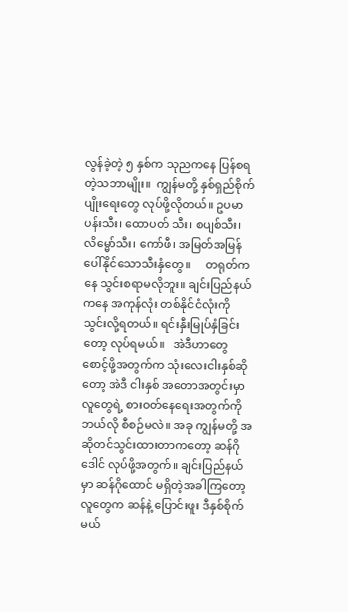လွန်ခဲ့တဲ့ ၅ နှစ်က သုညကနေ ပြန်စရတဲ့သဘာမျိုး။  ကျွန်မတို့ နှစ်ရှည်စိုက်ပျိုးရေးတွေ လုပ်ဖို့လိုတယ်။ ဥပမာ ပန်းသီး၊ ထောပတ် သီး၊ စပျစ်သီး၊ လိမ္မော်သီး၊ ကော်ဖီ၊ အမြတ်အမြန်ပေါ်နိုင်သောသီးနှံတွေ။     တရုတ်ကနေ သွင်းစရာမလိုဘူး။ ချင်းပြည်နယ်ကနေ အကုန်လုံး တစ်နိုင်ငံလုံးကို သွင်းလို့ရတယ်။ ရင်းနှီးမြုပ်နှံခြင်းတော့ လုပ်ရမယ်။   အဲဒီဟာတွေ စောင့်ဖို့အတွက်က သုံးလေးငါးနှစ်ဆိုတော့ အဲဒီ ငါးနှစ် အတောအတွင်းမှာ လူတွေရဲ့ စားဝတ်နေရေးအတွက်ကို ဘယ်လို စီစဉ်မလဲ။ အခု ကျွန်မတို့ အဆိုတင်သွင်းထားတာကတော့ ဆန်ဂိုဒေါင် လုပ်ဖို့အတွက်။ ချင်းပြည်နယ်မှာ ဆန်ဂိုထောင် မရှိတဲ့အခါကြတော့ လူတွေက ဆန်နဲ့ ပြောင်းဖူး ဒီနှစ်စိုက်မယ်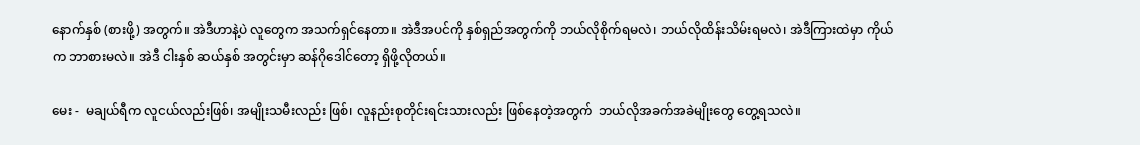နောက်နှစ် (စားဖို့) အတွက်။ အဲဒီဟာနဲ့ပဲ လူတွေက အသက်ရှင်နေတာ။ အဲဒီအပင်ကို နှစ်ရှည်အတွက်ကို ဘယ်လိုစိုက်ရမလဲ၊ ဘယ်လိုထိန်းသိမ်းရမလဲ၊ အဲဒီကြားထဲမှာ ကိုယ်က ဘာစားမလဲ။ အဲဒီ ငါးနှစ် ဆယ်နှစ် အတွင်းမှာ ဆန်ဂိုဒေါင်တော့ ရှိဖို့လိုတယ်။

မေး -  မချယ်ရီက လူငယ်လည်းဖြစ်၊ အမျိုးသမီးလည်း ဖြစ်၊ လူနည်းစုတိုင်းရင်းသားလည်း ဖြစ်နေတဲ့အတွက်  ဘယ်လိုအခက်အခဲမျိုးတွေ တွေ့ရသလဲ။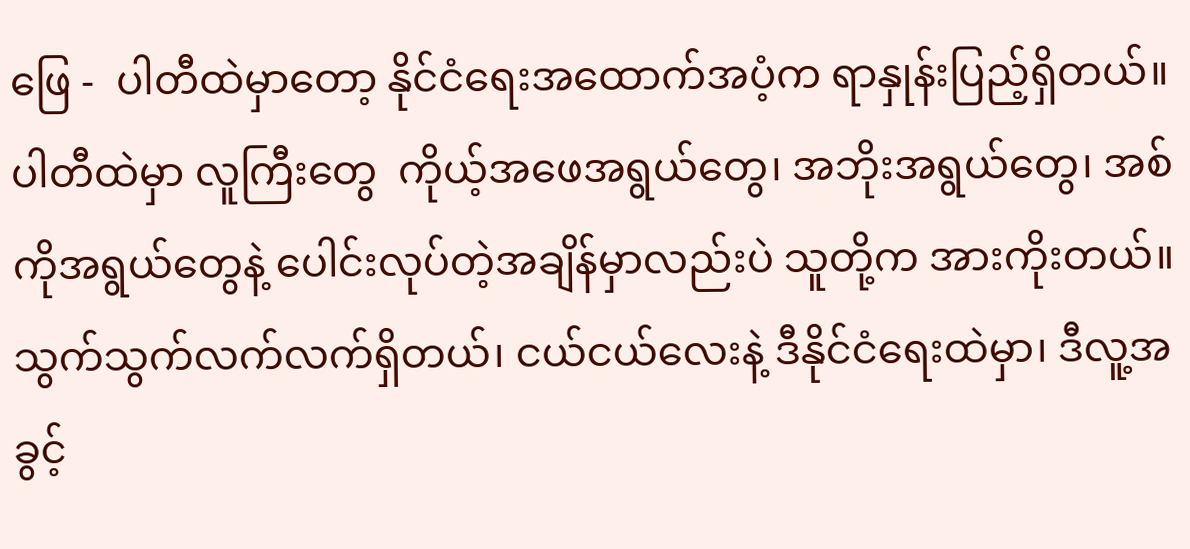ဖြေ -  ပါတီထဲမှာတော့ နိုင်ငံရေးအထောက်အပံ့က ရာနှုန်းပြည့်ရှိတယ်။ ပါတီထဲမှာ လူကြီးတွေ  ကိုယ့်အဖေအရွယ်တွေ၊ အဘိုးအရွယ်တွေ၊ အစ်ကိုအရွယ်တွေနဲ့ ပေါင်းလုပ်တဲ့အချိန်မှာလည်းပဲ သူတို့က အားကိုးတယ်။ သွက်သွက်လက်လက်ရှိတယ်၊ ငယ်ငယ်လေးနဲ့ ဒီနိုင်ငံရေးထဲမှာ၊ ဒီလူ့အခွင့်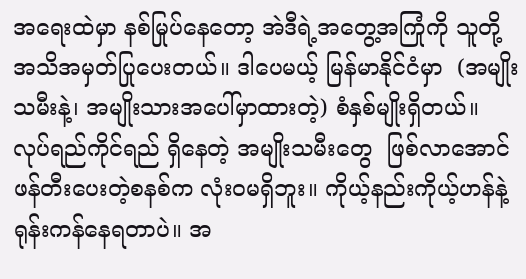အရေးထဲမှာ နစ်မြုပ်နေတော့ အဲဒီရဲ့အတွေ့အကြုံကို သူတို့ အသိအမှတ်ပြုပေးတယ်။ ဒါပေမယ့် မြန်မာနိုင်ငံမှာ  (အမျိုးသမီးနဲ့၊ အမျိုးသားအပေါ်မှာထားတဲ့) စံနှစ်မျိုးရှိတယ်။ လုပ်ရည်ကိုင်ရည် ရှိနေတဲ့ အမျိုးသမီးတွေ  ဖြစ်လာအောင် ဖန်တီးပေးတဲ့စနစ်က လုံးဝမရှိဘူး။ ကိုယ့်နည်းကိုယ့်ဟန်နဲ့ ရုန်းကန်နေရတာပဲ။ အ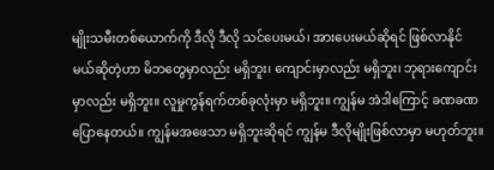မျိုးသမီးတစ်ယောက်ကို ဒီလို ဒီလို သင်ပေးမယ်၊ အားပေးမယ်ဆိုရင် ဖြစ်လာနိုင်မယ်ဆိုတဲ့ဟာ မိဘတွေမှာလည်း မရှိဘူး၊ ကျောင်းမှာလည်း မရှိဘူး၊ ဘုရားကျောင်းမှာလည်း မရှိဘူး။ လူမှုကွန်ရက်တစ်ခုလုံးမှာ မရှိဘူး။ ကျွန်မ အဲဒါကြောင့် ခဏခဏ ပြောနေတယ်။ ကျွန်မအဖေသာ မရှိဘူးဆိုရင် ကျွန်မ ဒီလိုမျိုးဖြစ်လာမှာ မဟုတ်ဘူး။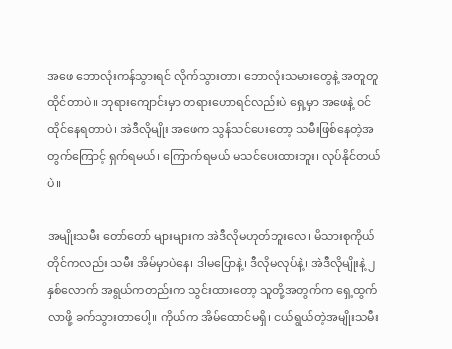အဖေ ဘောလုံးကန်သွားရင် လိုက်သွားတာ၊ ဘောလုံးသမားတွေနဲ့ အတူတူထိုင်တာပဲ။ ဘုရားကျောင်းမှာ တရားဟောရင်လည်းပဲ ရှေ့မှာ အဖေနဲ့ ဝင်ထိုင်နေရတာပဲ၊ အဲဒီလိုမျိုး အဖေက သွန်သင်ပေးတော့ သမီးဖြစ်နေတဲ့အတွက်ကြောင့် ရှက်ရမယ်၊ ကြောက်ရမယ် မသင်ပေးထားဘူး၊ လုပ်နိုင်တယ်ပဲ။

အမျိုးသမီး တော်တော် များများက အဲဒီလိုမဟုတ်ဘူးလေ၊ မိသားစုကိုယ်တိုင်ကလည်း သမီး အိမ်မှာပဲနေ၊ ဒါမပြောနဲ့၊ ဒီလိုမလုပ်နဲ့၊ အဲဒီလိုမျိုးနဲ့ ၂ နှစ်လောက် အရွယ်ကတည်းက သွင်းထားတော့ သူတို့အတွက်က ရှေ့ထွက်လာဖို့ ခက်သွားတာပေါ့။ ကိုယ်က အိမ်ထောင်မရှိ၊ ငယ်ရွယ်တဲ့အမျိုးသမီး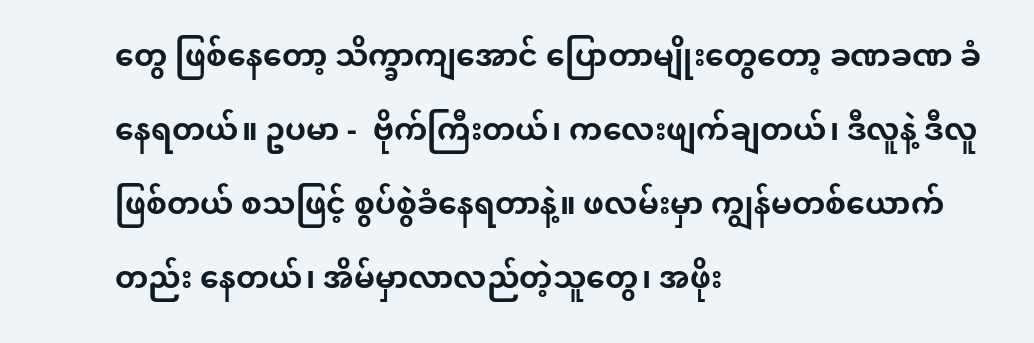တွေ ဖြစ်နေတော့ သိက္ခာကျအောင် ပြောတာမျိုးတွေတော့ ခဏခဏ ခံနေရတယ်။ ဥပမာ -  ဗိုက်ကြီးတယ်၊ ကလေးဖျက်ချတယ်၊ ဒီလူနဲ့ ဒီလူဖြစ်တယ် စသဖြင့် စွပ်စွဲခံနေရတာနဲ့။ ဖလမ်းမှာ ကျွန်မတစ်ယောက်တည်း နေတယ်၊ အိမ်မှာလာလည်တဲ့သူတွေ၊ အဖိုး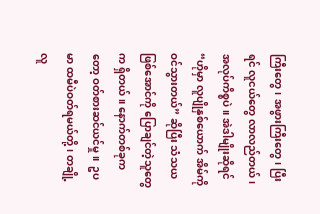ကြီးတွေ၊ အဖွားကြီးတွေ၊ ပြီးရင် လူငယ်တွေ လာလည်တယ်၊ အလုပ်ကိစ္စပဲ။ အဲဒါမျိုးဆိုရင် “ဟိုမှာ လူပျိုနှစ်ယောက် အိမ်ကိုဝင်သွားတယ်” ဆိုပြီး သံသယဖြစ်အောင်ကို ပြောချင်တဲ့သူတွေက ရှိတယ်။ နောက်တစ်ခုကတော့ ဝတ်စားဆင်ယင်မှု။  ဥပမာ ထမီပဲဝတ်ရမယ်တို့၊ တချို့လူ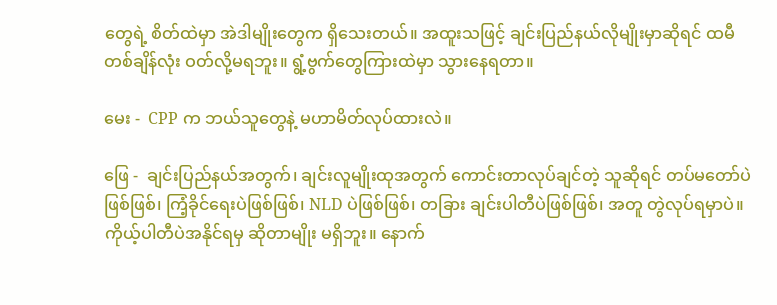တွေရဲ့ စိတ်ထဲမှာ အဲဒါမျိုးတွေက ရှိသေးတယ်။ အထူးသဖြင့် ချင်းပြည်နယ်လိုမျိုးမှာဆိုရင် ထမီ တစ်ချိန်လုံး ဝတ်လို့မရဘူး။ ရွံ့ဗွက်တွေကြားထဲမှာ သွားနေရတာ။

မေး -  CPP က ဘယ်သူတွေနဲ့ မဟာမိတ်လုပ်ထားလဲ။

ဖြေ -  ချင်းပြည်နယ်အတွက်၊ ချင်းလူမျိုးထုအတွက် ကောင်းတာလုပ်ချင်တဲ့ သူဆိုရင် တပ်မတော်ပဲဖြစ်ဖြစ်၊ ကြံ့ခိုင်ရေးပဲဖြစ်ဖြစ်၊ NLD ပဲဖြစ်ဖြစ်၊ တခြား ချင်းပါတီပဲဖြစ်ဖြစ်၊ အတူ တွဲလုပ်ရမှာပဲ။ ကိုယ့်ပါတီပဲအနိုင်ရမှ ဆိုတာမျိုး မရှိဘူး။ နောက်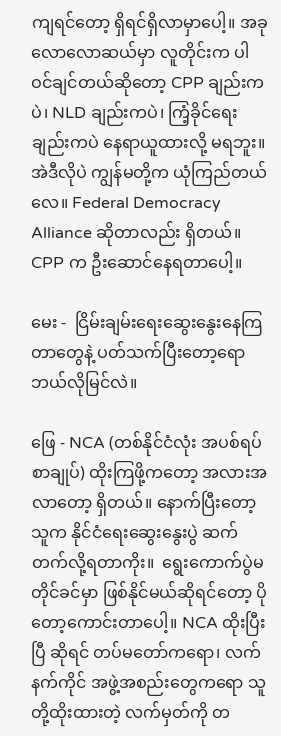ကျရင်တော့ ရှိရင်ရှိလာမှာပေါ့။ အခုလောလောဆယ်မှာ လူတိုင်းက ပါဝင်ချင်တယ်ဆိုတော့ CPP ချည်းကပဲ၊ NLD ချည်းကပဲ၊ ကြံ့ခိုင်ရေးချည်းကပဲ နေရာယူထားလို့ မရဘူး။ အဲဒီလိုပဲ ကျွန်မတို့က ယုံကြည်တယ်လေ။ Federal Democracy Alliance ဆိုတာလည်း ရှိတယ်။ CPP က ဦးဆောင်နေရတာပေါ့။

မေး -  ငြိမ်းချမ်းရေးဆွေးနွေးနေကြတာတွေနဲ့ ပတ်သက်ပြီးတော့ရော ဘယ်လိုမြင်လဲ။

ဖြေ - NCA (တစ်နိုင်ငံလုံး အပစ်ရပ် စာချုပ်) ထိုးကြဖို့ကတော့ အလားအလာတော့ ရှိတယ်။ နောက်ပြီးတော့ သူက နိုင်ငံရေးဆွေးနွေးပွဲ ဆက်တက်လို့ရတာကိုး။  ရွေးကောက်ပွဲမတိုင်ခင်မှာ ဖြစ်နိုင်မယ်ဆိုရင်တော့ ပိုတော့ကောင်းတာပေါ့။ NCA ထိုးပြီးပြီ ဆိုရင် တပ်မတော်ကရော၊ လက်နက်ကိုင် အဖွဲ့အစည်းတွေကရော သူတို့ထိုးထားတဲ့ လက်မှတ်ကို တ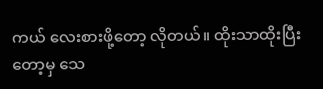ကယ် လေးစားဖို့တော့ လိုတယ်။ ထိုးသာထိုးပြီးတော့မှ သေ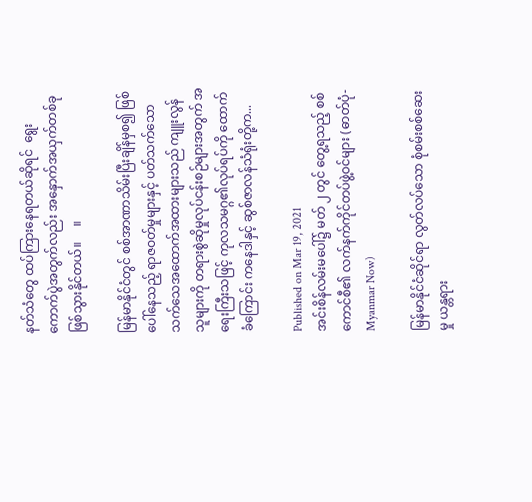နတ်သံတွေ ထပ်ကြားနေရတယ်ဆိုရင်  ရွေးကောက်ပွဲအတွက်လည်း အနှောက်အယှက်တစ်ခု ဖြစ်သွားနိုင်တယ်။     ။

မြန်မာနိုင်ငံတွင် စစ်အာဏာသိမ်းပြီးချိန်မှစ၍ ဖြစ်ပေါ်နေသည့် ရာဇဝတ်မှုများနှင့် ပတ်သက်သော သက်သေအထောက်အထားများသည် ကျူးလွန်သူများကို တရားစွဲဆိုမှုလုပ်ငန်းစဉ်များအတွက် အရေးကြီးသဖြင့် ကုလသမဂ္ဂ၏လုပ်ရပ်ကို ထောက်ခံကြောင်း ကနေဒါနှင့် ဆွစ်ဇာလန်သံရုံးတို့က...

Published on Mar 19, 2021
အင်းစိန်လမ်းမပေါ်၌ မတ် ၂ တွင် တွေ့ရသည့် စစ်ကောင်စီ၏ လက်နက်ကိုင်တပ်ဖွဲ့ဝင်များ (ဓာတ်ပုံ- Myanmar Now)

မြန်မာနိုင်ငံဆိုင်ရာ လွတ်လပ်သော စုံစမ်းစစ်ဆေးမှု ယန္တရား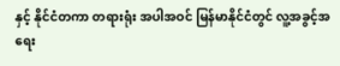နှင့် နိုင်ငံတကာ တရားရုံး အပါအဝင် မြန်မာနိုင်ငံတွင် လူ့အခွင့်အရေး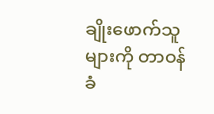ချိုးဖောက်သူများကို တာဝန်ခံ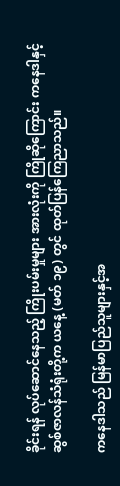ခိုင်းရန် လုပ်ဆောင်နေသည့် ကြိုးပမ်းမှုများ အားလုံးကို ကြိုဆိုကြောင်း ကနေဒါနှင့် ဆွစ်ဇာလန်သံရုံးတို့က ယနေ့ (မတ် ၁၉) တွင် ထုတ်ပြန်ကြေညာသည်။

ကနေဒါသည် မြန်မာပြည်သူများနှင့်အ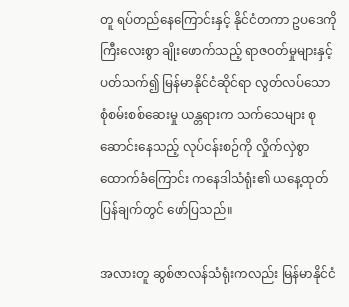တူ ရပ်တည်နေကြောင်းနှင့် နိုင်ငံတကာ ဥပဒေကို ကြီးလေးစွာ ချိုးဖောက်သည့် ရာဇဝတ်မှုများနှင့် ပတ်သက်၍ မြန်မာနိုင်ငံဆိုင်ရာ လွတ်လပ်သော စုံစမ်းစစ်ဆေးမှု ယန္တရားက သက်သေများ စုဆောင်းနေသည့် လုပ်ငန်းစဉ်ကို လှိုက်လှဲစွာထောက်ခံကြောင်း ကနေဒါသံရုံး၏ ယနေ့ထုတ်ပြန်ချက်တွင် ဖော်ပြသည်။

အလားတူ ဆွစ်ဇာလန်သံရုံးကလည်း မြန်မာနိုင်ငံ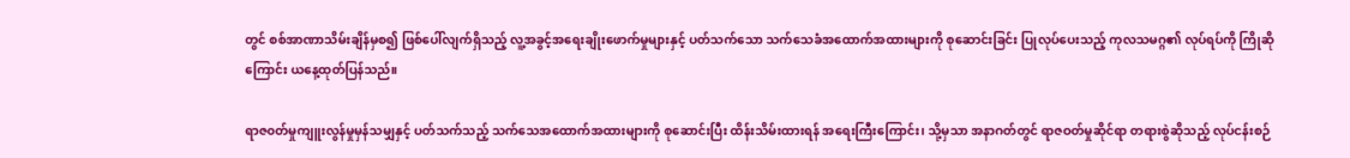တွင် စစ်အာဏာသိမ်းချိန်မှစ၍ ဖြစ်ပေါ်လျက်ရှိသည့် လူ့အခွင့်အရေးချိုးဖောက်မှုများနှင့် ပတ်သက်သော သက်သေခံအထောက်အထားများကို စုဆောင်းခြင်း ပြုလုပ်ပေးသည့် ကုလသမဂ္ဂ၏ လုပ်ရပ်ကို ကြိုဆိုကြောင်း ယနေ့ထုတ်ပြန်သည်။

ရာဇ၀တ်မှုကျူးလွန်မှုမှန်သမျှနှင့် ပတ်သက်သည့် သက်သေအထောက်အထားများကို စုဆောင်းပြီး ထိန်းသိမ်းထားရန် အရေးကြီးကြောင်း၊ သို့မှသာ အနာဂတ်တွင် ရာဇဝတ်မှုဆိုင်ရာ တရားစွဲဆိုသည့် လုပ်ငန်းစဉ်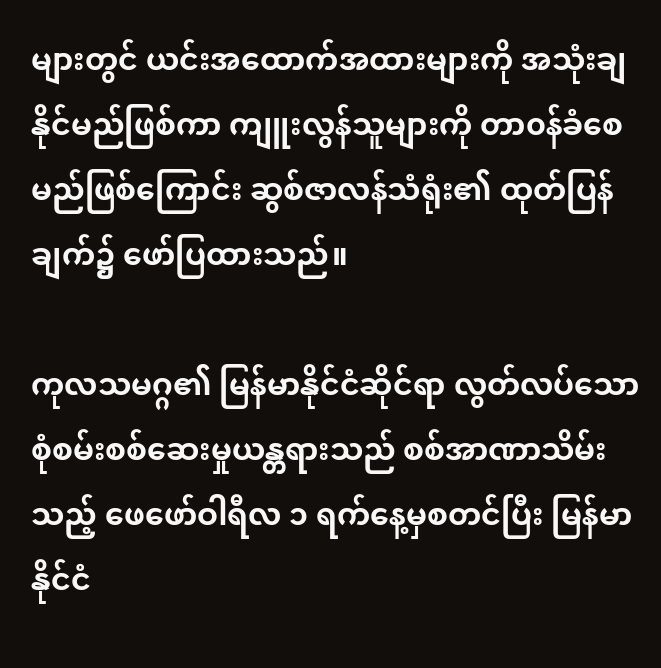များတွင် ယင်းအထောက်အထားများကို အသုံးချနိုင်မည်ဖြစ်ကာ ကျူးလွန်သူများကို တာ၀န်ခံစေမည်ဖြစ်ကြောင်း ဆွစ်ဇာလန်သံရုံး၏ ထုတ်ပြန်ချက်၌ ဖော်ပြထားသည်။

ကုလသမဂ္ဂ၏ မြန်မာနိုင်ငံဆိုင်ရာ လွတ်လပ်သောစုံစမ်းစစ်ဆေးမှုယန္တရားသည် စစ်အာဏာသိမ်းသည့် ဖေဖော်ဝါရီလ ၁ ရက်နေ့မှစတင်ပြီး မြန်မာနိုင်ငံ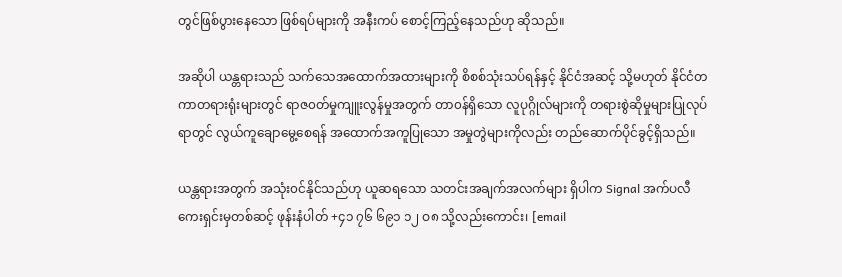တွင်ဖြစ်ပွားနေသော ဖြစ်ရပ်များကို အနီးကပ် စောင့်ကြည့်နေသည်ဟု ဆိုသည်။

အဆိုပါ ယန္တရားသည် သက်သေအထောက်အထားများကို စိစစ်သုံးသပ်ရန်နှင့် နိုင်ငံအဆင့် သို့မဟုတ် နိုင်ငံတကာတရားရုံးများတွင် ရာဇ၀တ်မှုကျူးလွန်မှုအတွက် တာ၀န်ရှိသော လူပုဂ္ဂိုလ်များကို တရားစွဲဆိုမှုများပြုလုပ်ရာတွင် လွယ်ကူချောမွေ့စေရန် အထောက်အကူပြုသော အမှုတွဲများကိုလည်း တည်ဆောက်ပိုင်ခွင့်ရှိသည်။

ယန္တရားအတွက် အသုံး၀င်နိုင်သည်ဟု ယူဆရသော သတင်းအချက်အလက်များ ရှိပါက Signal အက်ပလီကေးရှင်းမှတစ်ဆင့် ဖုန်းနံပါတ် +၄၁ ၇၆ ၆၉၁ ၁၂ ဝ၈ သို့လည်းကောင်း၊ [email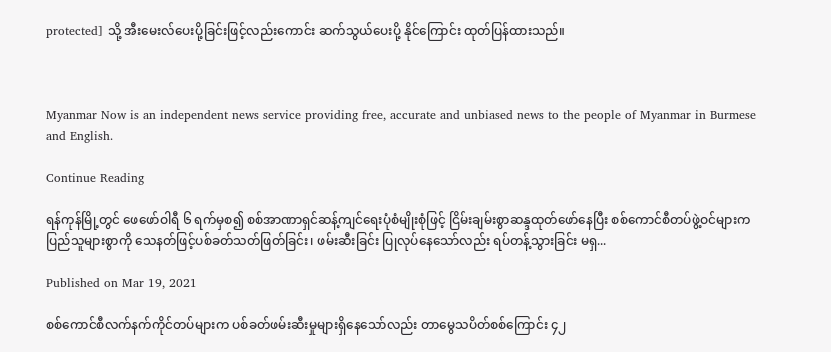protected] သို့ အီးမေးလ်ပေးပို့ခြင်းဖြင့်လည်းကောင်း ဆက်သွယ်ပေးပို့ နိုင်ကြောင်း ထုတ်ပြန်ထားသည်။



Myanmar Now is an independent news service providing free, accurate and unbiased news to the people of Myanmar in Burmese and English.

Continue Reading

ရန်ကုန်မြို့တွင် ဖေဖော်ဝါရီ ၆ ရက်မှစ၍ စစ်အာဏာရှင်ဆန့်ကျင်ရေးပုံစံမျိုးစုံဖြင့် ငြိမ်းချမ်းစွာဆန္ဒထုတ်ဖော်နေပြီး စစ်ကောင်စီတပ်ဖွဲ့ဝင်များက ပြည်သူများစွာကို သေနတ်ဖြင့်ပစ်ခတ်သတ်ဖြတ်ခြင်း၊ ဖမ်းဆီးခြင်း ပြုလုပ်နေသော်လည်း ရပ်တန့်သွားခြင်း မရှ...

Published on Mar 19, 2021

စစ်ကောင်စီလက်နက်ကိုင်တပ်များက ပစ်ခတ်ဖမ်းဆီးမှုများရှိနေသော်လည်း တာမွေသပိတ်စစ်ကြောင်း ၄၂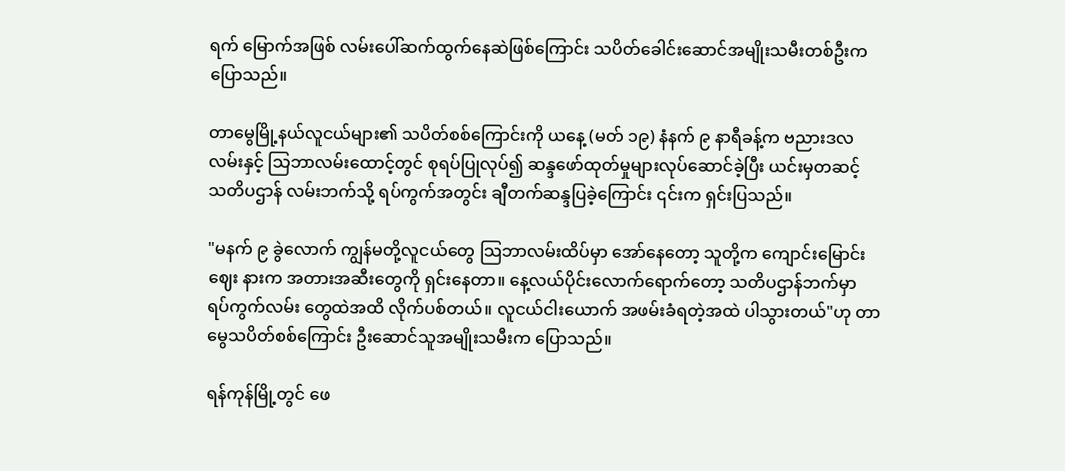ရက် မြောက်အဖြစ် လမ်းပေါ်ဆက်ထွက်နေဆဲဖြစ်ကြောင်း သပိတ်ခေါင်းဆောင်အမျိုးသမီးတစ်ဦးက ပြောသည်။

တာမွေမြို့နယ်လူငယ်များ၏ သပိတ်စစ်ကြောင်းကို ယနေ့ (မတ် ၁၉) နံနက် ၉ နာရီခန့်က ဗညားဒလလမ်းနှင့် သြဘာလမ်းထောင့်တွင် စုရပ်ပြုလုပ်၍ ဆန္ဒဖော်ထုတ်မှုများလုပ်ဆောင်ခဲ့ပြီး ယင်းမှတဆင့် သတိပဌာန် လမ်းဘက်သို့ ရပ်ကွက်အတွင်း ချီတက်ဆန္ဒပြခဲ့ကြောင်း ၎င်းက ရှင်းပြသည်။

"မနက် ၉ ခွဲလောက် ကျွန်မတို့လူငယ်တွေ သြဘာလမ်းထိပ်မှာ အော်နေတော့ သူတို့က ကျောင်းမြောင်းဈေး နားက အတားအဆီးတွေကို ရှင်းနေတာ။ နေ့လယ်ပိုင်းလောက်ရောက်တော့ သတိပဌာန်ဘက်မှာ ရပ်ကွက်လမ်း တွေထဲအထိ လိုက်ပစ်တယ်။ လူငယ်ငါးယောက် အဖမ်းခံရတဲ့အထဲ ပါသွားတယ်"ဟု တာမွေသပိတ်စစ်ကြောင်း ဦးဆောင်သူအမျိုးသမီးက ပြောသည်။

ရန်ကုန်မြို့တွင် ဖေ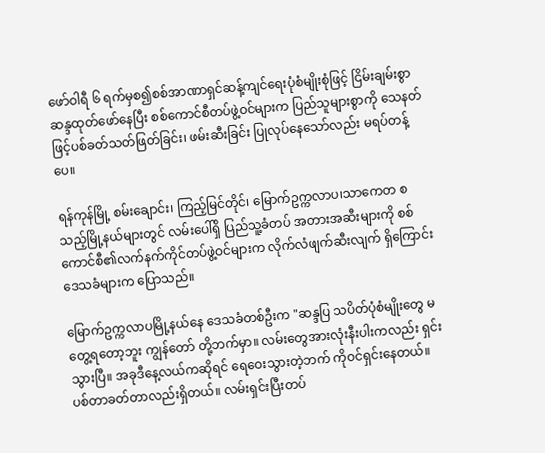ဖော်ဝါရီ ၆ ရက်မှစ၍စစ်အာဏာရှင်ဆန့်ကျင်ရေးပုံစံမျိုးစုံဖြင့် ငြိမ်းချမ်းစွာဆန္ဒထုတ်ဖော်နေပြီး စစ်ကောင်စီတပ်ဖွဲ့ဝင်များက ပြည်သူများစွာကို သေနတ်ဖြင့်ပစ်ခတ်သတ်ဖြတ်ခြင်း၊ ဖမ်းဆီးခြင်း ပြုလုပ်နေသော်လည်း မရပ်တန့်ပေ။

ရန်ကုန်မြို့ စမ်းချောင်း၊ ကြည့်မြင်တိုင်၊ မြောက်ဥက္ကလာပ၊သာကေတ စသည့်မြို့နယ်များတွင် လမ်းပေါ်ရှိ ပြည်သူ့ခံတပ် အတားအဆီးများကို စစ်ကောင်စီ၏လက်နက်ကိုင်တပ်ဖွဲ့ဝင်များက လိုက်လံဖျက်ဆီးလျက် ရှိကြောင်း ဒေသခံများက ပြောသည်။

မြောက်ဥက္ကလာပမြို့နယ်နေ ဒေသခံတစ်ဦးက "ဆန္ဒပြ သပိတ်ပုံစံမျိုးတွေ မတွေ့ရတော့ဘူး ကျွန်တော် တို့ဘက်မှာ။ လမ်းတွေအားလုံးနီးပါးကလည်း ရှင်းသွားပြီ။ အခုဒီနေ့လယ်ကဆိုရင် ရေဝေးသွားတဲ့ဘက် ကိုဝင်ရှင်းနေတယ်။ ပစ်တာခတ်တာလည်းရှိတယ်။ လမ်းရှင်းပြီးတပ်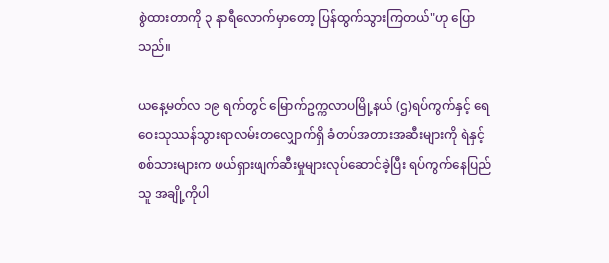စွဲထားတာကို ၃ နာရီလောက်မှာတော့ ပြန်ထွက်သွားကြတယ်"ဟု ပြောသည်။

ယနေ့မတ်လ ၁၉ ရက်တွင် မြောက်ဥက္ကလာပမြို့နယ် (ဌ)ရပ်ကွက်နှင့် ရေဝေးသုဿန်သွားရာလမ်းတလျှောက်ရှိ ခံတပ်အတားအဆီးများကို ရဲနှင့် စစ်သားများက ဖယ်ရှားဖျက်ဆီးမှုများလုပ်ဆောင်ခဲ့ပြီး ရပ်ကွက်နေပြည်သူ အချို့ကိုပါ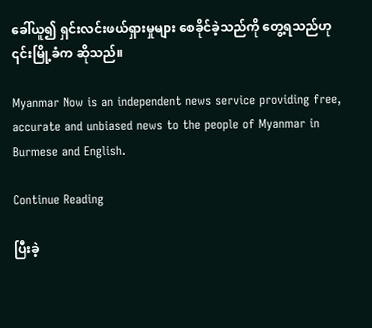ခေါ်ယူ၍ ရှင်းလင်းဖယ်ရှားမှုများ စေခိုင်ခဲ့သည်ကို တွေ့ရသည်ဟု ၎င်းမြို့ခံက ဆိုသည်။

Myanmar Now is an independent news service providing free, accurate and unbiased news to the people of Myanmar in Burmese and English.

Continue Reading

ပြီးခဲ့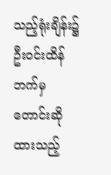သည့်ရုံးချိန်း၌ ဦးဝင်းထိန်ဘက်မှ တောင်းဆိုထားသည့်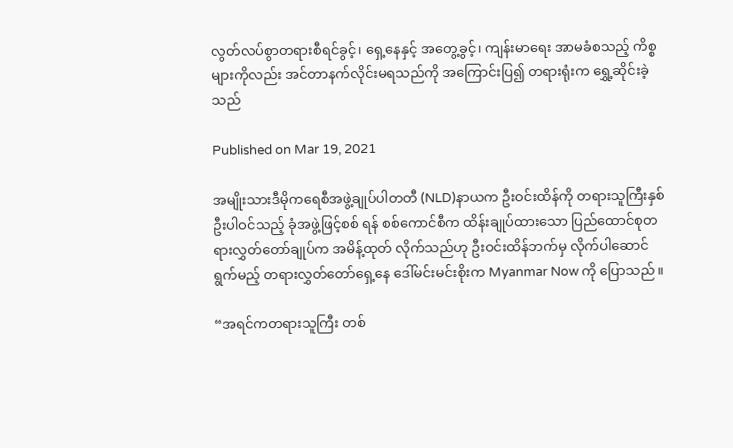လွတ်လပ်စွာတရားစီရင်ခွင့်၊ ရှေ့နေနှင့် အတွေ့ခွင့်၊ ကျန်းမာရေး အာမခံစသည့် ကိစ္စများကိုလည်း အင်တာနက်လိုင်းမရသည်ကို အကြောင်းပြ၍ တရားရုံးက ရွှေ့ဆိုင်းခဲ့သည်

Published on Mar 19, 2021

အမျိုးသားဒီမိုကရေစီအဖွဲ့ချုပ်ပါတတီ (NLD)နာယက ဦးဝင်းထိန်ကို တရားသူကြီးနှစ်ဦးပါဝင်သည့် ခုံအဖွဲ့ဖြင့်စစ် ရန် စစ်ကောင်စီက ထိန်းချုပ်ထားသော ပြည်ထောင်စုတရားလွှတ်တော်ချုပ်က အမိန့်ထုတ် လိုက်သည်ဟု ဦးဝင်းထိန်ဘက်မှ လိုက်ပါဆောင်ရွက်မည့် တရားလွှတ်တော်ရှေ့နေ ဒေါ်မင်းမင်းစိုးက Myanmar Now ကို ပြောသည်။

“အရင်ကတရားသူကြီး တစ်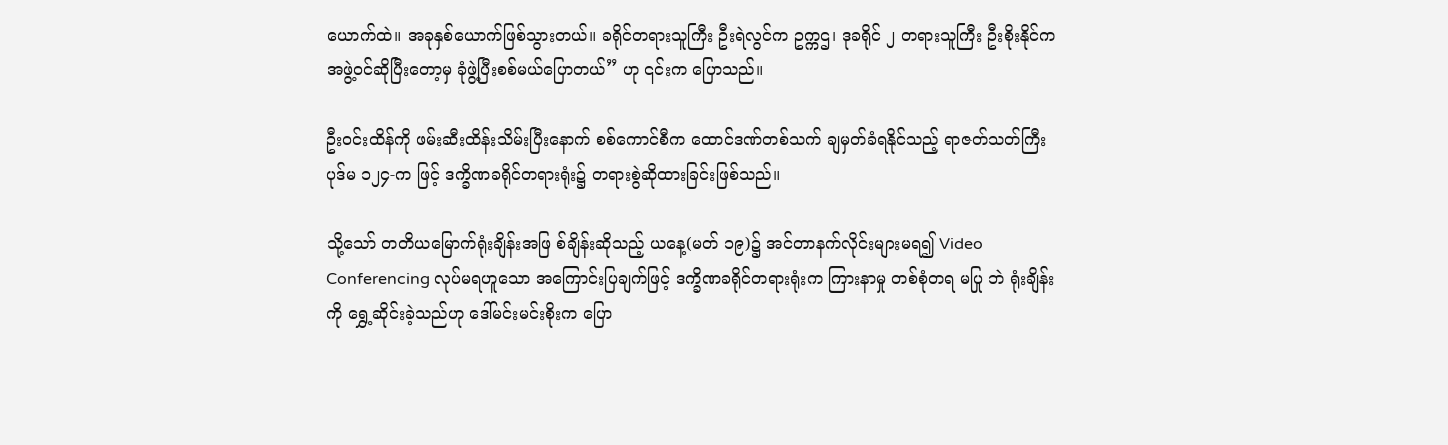ယောက်ထဲ။ အခုနှစ်ယောက်ဖြစ်သွားတယ်။ ခရိုင်တရားသူကြီး ဦးရဲလွင်က ဥက္ကဌ၊ ဒုခရိုင် ၂ တရားသူကြီး ဦးစိုးနိုင်က အဖွဲ့ဝင်ဆိုပြီးတော့မှ ခုံဖွဲ့ပြီးစစ်မယ်ပြောတယ်” ဟု ၎င်းက ပြောသည်။

ဦးဝင်းထိန်ကို ဖမ်းဆီးထိန်းသိမ်းပြီးနောက် စစ်ကောင်စီက ထောင်ဒဏ်တစ်သက် ချမှတ်ခံရနိုင်သည့် ရာဇတ်သတ်ကြီး ပုဒ်မ ၁၂၄-က ဖြင့် ဒက္ခိဏခရိုင်တရားရုံး၌ တရားစွဲဆိုထားခြင်းဖြစ်သည်။

သို့သော် တတိယမြောက်ရုံးချိန်းအဖြ စ်ချိန်းဆိုသည့် ယနေ့(မတ် ၁၉)၌ အင်တာနက်လိုင်းများမရ၍ Video Conferencing လုပ်မရဟူသော အကြောင်းပြချက်ဖြင့် ဒက္ခိဏခရိုင်တရားရုံးက ကြားနာမှု တစ်စုံတရ မပြု ဘဲ ရုံးချိန်းကို ရွှေ့ဆိုင်းခဲ့သည်ဟု ဒေါ်မင်းမင်းစိုးက ပြော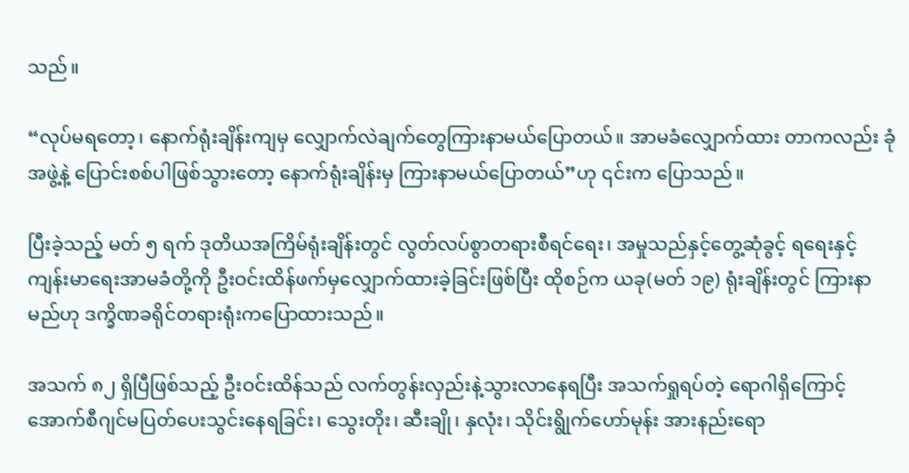သည်။

“လုပ်မရတော့၊ နောက်ရုံးချိန်းကျမှ လျှောက်လဲချက်တွေကြားနာမယ်ပြောတယ်။ အာမခံလျှောက်ထား တာကလည်း ခုံအဖွဲ့နဲ့ ပြောင်းစစ်ပါဖြစ်သွားတော့ နောက်ရုံးချိန်းမှ ကြားနာမယ်ပြောတယ်”ဟု ၎င်းက ပြောသည်။

ပြီးခဲ့သည့် မတ် ၅ ရက် ဒုတိယအကြိမ်ရုံးချိန်းတွင် လွတ်လပ်စွာတရားစီရင်ရေး၊ အမှုသည်နှင့်တွေ့ဆုံခွင့် ရရေးနှင့် ကျန်းမာရေးအာမခံတို့ကို ဦးဝင်းထိန်ဖက်မှလျှောက်ထားခဲ့ခြင်းဖြစ်ပြီး ထိုစဉ်က ယခု(မတ် ၁၉) ရုံးချိန်းတွင် ကြားနာမည်ဟု ဒက္ခိဏခရိုင်တရားရုံးကပြောထားသည်။

အသက် ၈၂ ရှိပြီဖြစ်သည့် ဦးဝင်းထိန်သည် လက်တွန်းလှည်းနဲ့သွားလာနေရပြီး အသက်ရှုရပ်တဲ့ ရောဂါရှိကြောင့် အောက်စီဂျင်မပြတ်ပေးသွင်းနေရခြင်း၊ သွေးတိုး၊ ဆီးချို၊ နှလုံး၊ သိုင်းရွိုက်ဟော်မုန်း အားနည်းရော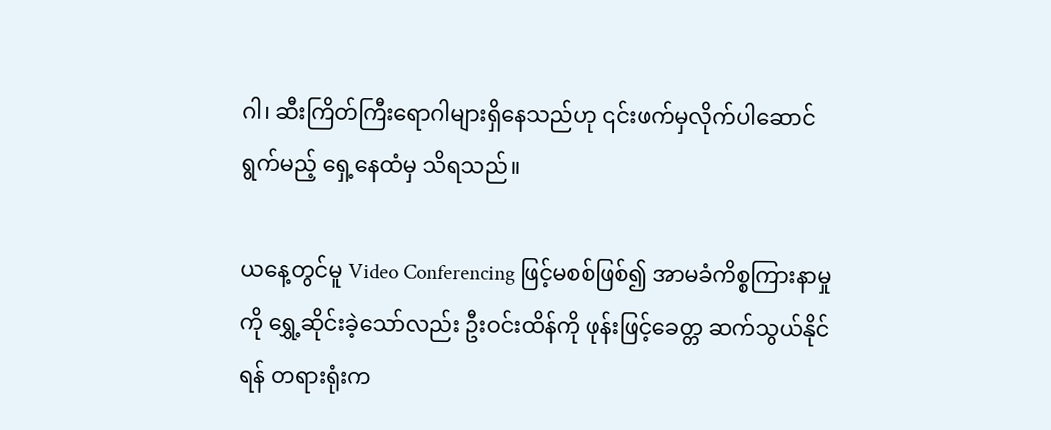ဂါ၊ ဆီးကြိတ်ကြီးရောဂါများရှိနေသည်ဟု ၎င်းဖက်မှလိုက်ပါဆောင်ရွက်မည့် ရှေ့နေထံမှ သိရသည်။

ယနေ့တွင်မူ Video Conferencing ဖြင့်မစစ်ဖြစ်၍ အာမခံကိစ္စကြားနာမှုကို ရွှေ့ဆိုင်းခဲ့သော်လည်း ဦးဝင်းထိန်ကို ဖုန်းဖြင့်ခေတ္တ ဆက်သွယ်နိုင်ရန် တရားရုံးက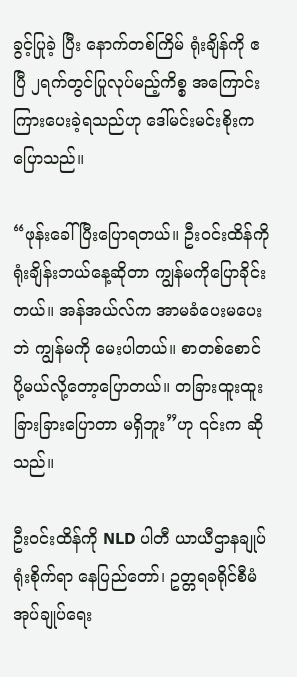ခွင့်ပြုခဲ့ ပြီး နောက်တစ်ကြိမ် ရုံးချိန်ကို ဧပြီ ၂ရက်တွင်ပြုလုပ်မည့်ကိစ္စ အကြောင်းကြားပေးခဲ့ရသည်ဟု ဒေါ်မင်းမင်းစိုးက ပြောသည်။

“ဖုန်းခေါ်ပြီးပြောရတယ်။ ဦးဝင်းထိန်ကို ရုံးချိန်းဘယ်နေ့ဆိုတာ ကျွန်မကိုပြောခိုင်းတယ်။ အန်အယ်လ်က အာမခံပေးမပေးဘဲ ကျွန်မကို မေးပါတယ်။ စာတစ်စောင်ပို့မယ်လို့တော့ပြောတယ်။ တခြားထူးထူး ခြားခြားပြောတာ မရှိဘူး”ဟု ၎င်းက ဆိုသည်။

ဦးဝင်းထိန်ကို NLD ပါတီ ယာယီဌာနချုပ်ရုံးစိုက်ရာ နေပြည်တော်၊ ဥတ္တရခရိုင်စီမံအုပ်ချုပ်ရေး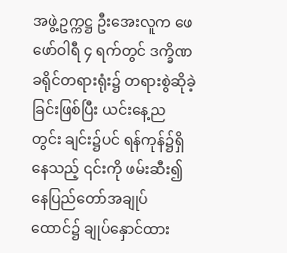အဖွဲ့ဥက္ကဋ္ဌ ဦးအေးလူက ဖေဖော်ဝါရီ ၄ ရက်တွင် ဒက္ခိဏခရိုင်တရားရုံး၌ တရားစွဲဆိုခဲ့ခြင်းဖြစ်ပြီး ယင်းနေ့ည တွင်း ချင်း၌ပင် ရန်ကုန်၌ရှိနေသည့် ၎င်းကို ဖမ်းဆီး၍ နေပြည်တော်အချုပ်ထောင်၌ ချုပ်နှောင်ထား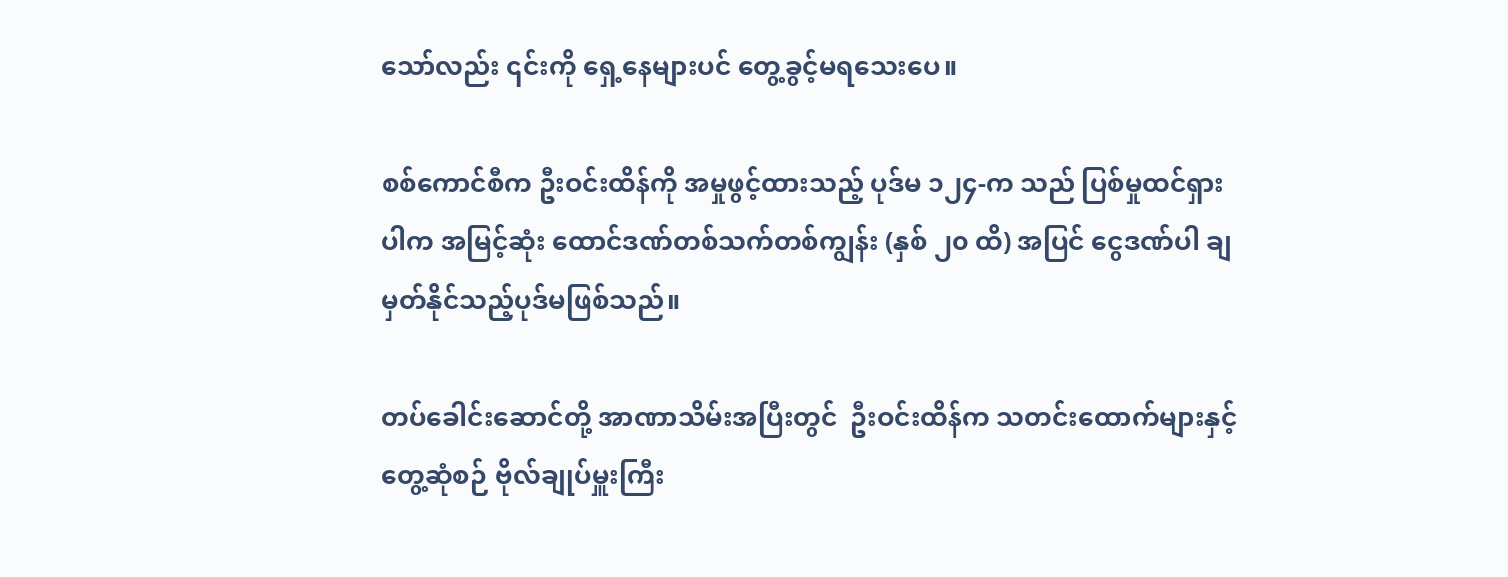သော်လည်း ၎င်းကို ရှေ့နေများပင် တွေ့ခွင့်မရသေးပေ။

စစ်ကောင်စီက ဦးဝင်းထိန်ကို အမှုဖွင့်ထားသည့် ပုဒ်မ ၁၂၄-က သည် ပြစ်မှုထင်ရှားပါက အမြင့်ဆုံး ထောင်ဒဏ်တစ်သက်တစ်ကျွန်း (နှစ် ၂၀ ထိ) အပြင် ငွေဒဏ်ပါ ချမှတ်နိုင်သည့်ပုဒ်မဖြစ်သည်။

တပ်ခေါင်းဆောင်တို့ အာဏာသိမ်းအပြီးတွင်  ဦးဝင်းထိန်က သတင်းထောက်များနှင့် တွေ့ဆုံစဉ် ဗိုလ်ချုပ်မှူးကြီး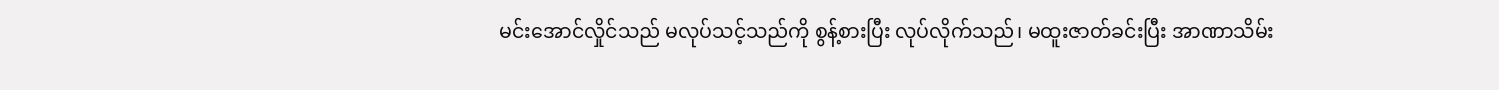မင်းအောင်လှိုင်သည် မလုပ်သင့်သည်ကို စွန့်စားပြီး လုပ်လိုက်သည်၊ မထူးဇာတ်ခင်းပြီး အာဏာသိမ်း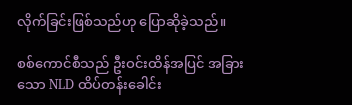လိုက်ခြင်းဖြစ်သည်ဟု ပြောဆိုခဲ့သည်။

စစ်ကောင်စီသည် ဦးဝင်းထိန်အပြင် အခြားသော NLD ထိပ်တန်းခေါင်း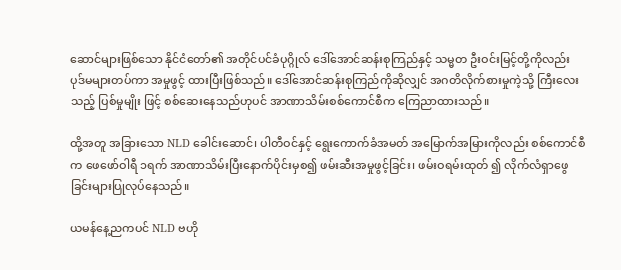ဆောင်များဖြစ်သော နိုင်ငံတော်၏ အတိုင်ပင်ခံပုဂ္ဂိုလ် ဒေါ်အောင်ဆန်းစုကြည်နှင့် သမ္မတ ဦးဝင်းမြင့်တို့ကိုလည်း ပုဒ်မများတပ်ကာ အမှုဖွင့် ထားပြီးဖြစ်သည်။ ဒေါ်အောင်ဆန်းစုကြည်ကိုဆိုလျှင် အဂတိလိုက်စားမှုကဲ့သို့ ကြီးလေးသည့် ပြစ်မှုမျိုး ဖြင့် စစ်ဆေးနေသည်ဟုပင် အာဏာသိမ်းစစ်ကောင်စီက ကြေညာထားသည်။

ထို့အတူ အခြားသော NLD ခေါင်းဆောင်၊ ပါတီဝင်နှင့် ရွေးကောက်ခံအမတ် အမြောက်အမြားကိုလည်း စစ်ကောင်စီက ဖေဖော်ဝါရီ ၁ရက် အာဏာသိမ်းပြီးနောက်ပိုင်းမှစ၍ ဖမ်းဆီးအမှုဖွင့်ခြင်း၊ ဖမ်းဝရမ်းထုတ် ၍ လိုက်လံရှာဖွေခြင်းများပြုလုပ်နေသည်။

ယမန်နေ့ညကပင် NLD ဗဟို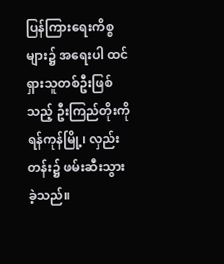ပြန်ကြားရေးကိစ္စများ၌ အရေးပါ ထင်ရှားသူတစ်ဦးဖြစ်သည့် ဦးကြည်တိုးကို ရန်ကုန်မြို့၊ လှည်းတန်း၌ ဖမ်းဆီးသွားခဲ့သည်။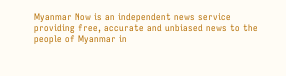Myanmar Now is an independent news service providing free, accurate and unbiased news to the people of Myanmar in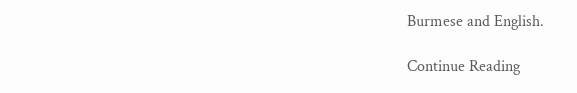Burmese and English.

Continue Reading